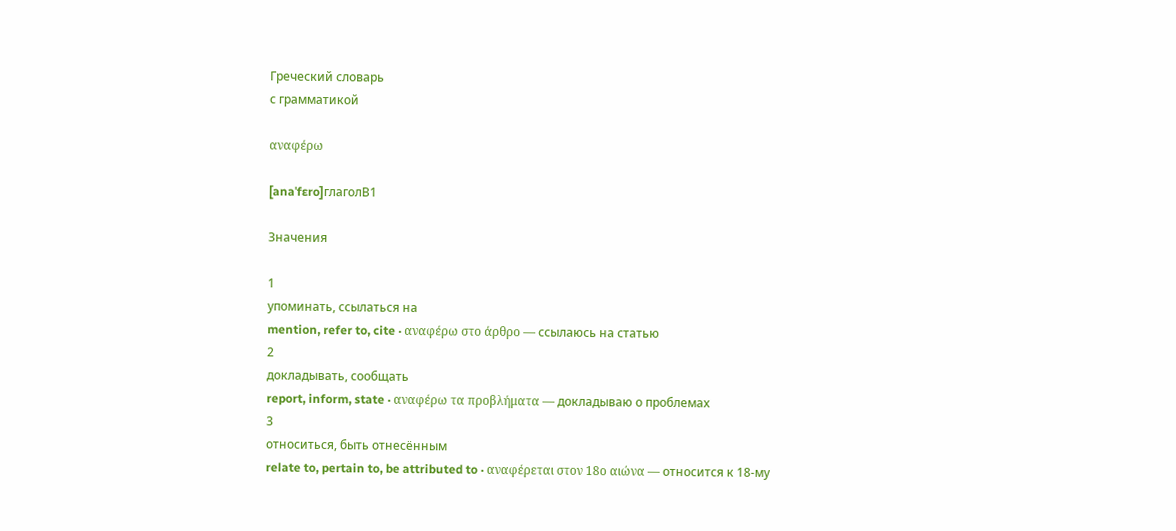Греческий словарь
с грамматикой

αναφέρω

[anaˈfɛro]глаголB1

Значения

1
упоминать, ссылаться на
mention, refer to, cite · αναφέρω στο άρθρο — ссылаюсь на статью
2
докладывать, сообщать
report, inform, state · αναφέρω τα προβλήματα — докладываю о проблемах
3
относиться, быть отнесённым
relate to, pertain to, be attributed to · αναφέρεται στον 18ο αιώνα — относится к 18-му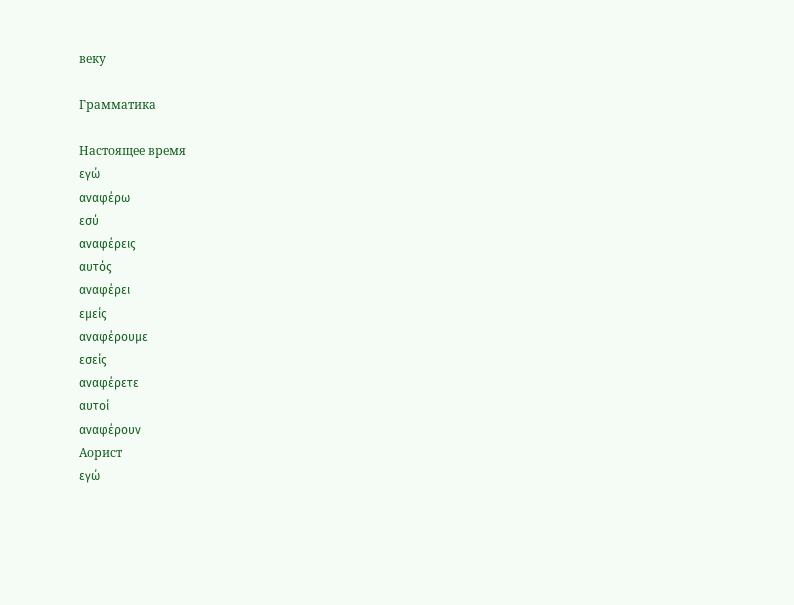веку

Грамматика

Настоящее время
εγώ
αναφέρω
εσύ
αναφέρεις
αυτός
αναφέρει
εμείς
αναφέρουμε
εσείς
αναφέρετε
αυτοί
αναφέρουν
Аорист
εγώ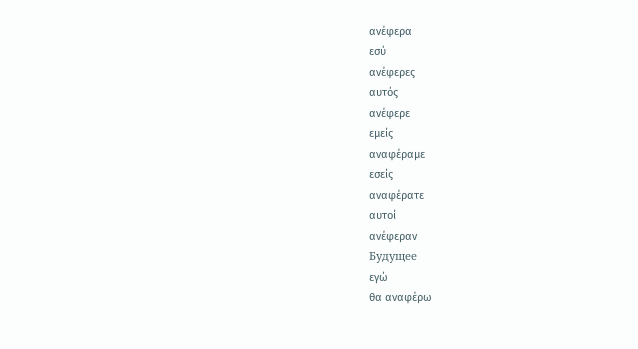ανέφερα
εσύ
ανέφερες
αυτός
ανέφερε
εμείς
αναφέραμε
εσείς
αναφέρατε
αυτοί
ανέφεραν
Будущее
εγώ
θα αναφέρω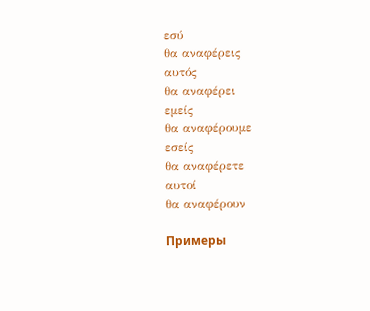εσύ
θα αναφέρεις
αυτός
θα αναφέρει
εμείς
θα αναφέρουμε
εσείς
θα αναφέρετε
αυτοί
θα αναφέρουν

Примеры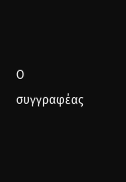Ο συγγραφέας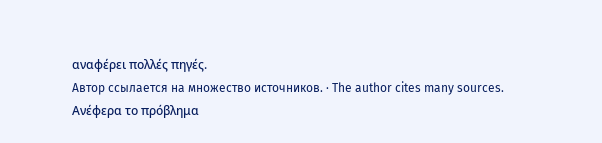αναφέρει πολλές πηγές.
Автор ссылается на множество источников. · The author cites many sources.
Ανέφερα το πρόβλημα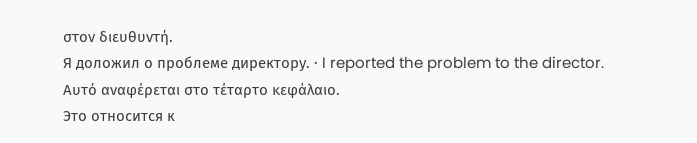στον διευθυντή.
Я доложил о проблеме директору. · I reported the problem to the director.
Αυτό αναφέρεται στο τέταρτο κεφάλαιο.
Это относится к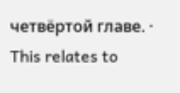четвёртой главе. · This relates to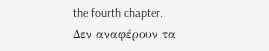the fourth chapter.
Δεν αναφέρουν τα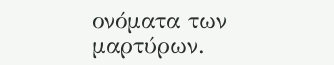ονόματα των μαρτύρων.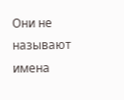Они не называют имена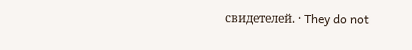свидетелей. · They do not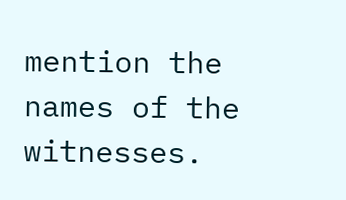mention the names of the witnesses.